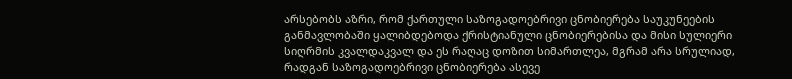არსებობს აზრი, რომ ქართული საზოგადოებრივი ცნობიერება საუკუნეების განმავლობაში ყალიბდებოდა ქრისტიანული ცნობიერებისა და მისი სულიერი სიღრმის კვალდაკვალ და ეს რაღაც დოზით სიმართლეა, მგრამ არა სრულიად, რადგან საზოგადოებრივი ცნობიერება ასევე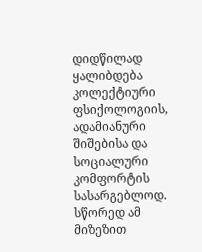დიდწილად ყალიბდება კოლექტიური ფსიქოლოგიის, ადამიანური შიშებისა და სოციალური კომფორტის სასარგებლოდ.
სწორედ ამ მიზეზით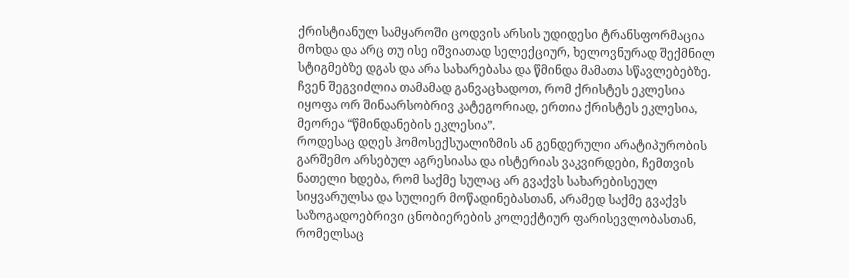ქრისტიანულ სამყაროში ცოდვის არსის უდიდესი ტრანსფორმაცია მოხდა და არც თუ ისე იშვიათად სელექციურ, ხელოვნურად შექმნილ სტიგმებზე დგას და არა სახარებასა და წმინდა მამათა სწავლებებზე.
ჩვენ შეგვიძლია თამამად განვაცხადოთ, რომ ქრისტეს ეკლესია იყოფა ორ შინაარსობრივ კატეგორიად, ერთია ქრისტეს ეკლესია, მეორეა “წმინდანების ეკლესია”.
როდესაც დღეს ჰომოსექსუალიზმის ან გენდერული არატიპურობის გარშემო არსებულ აგრესიასა და ისტერიას ვაკვირდები, ჩემთვის ნათელი ხდება, რომ საქმე სულაც არ გვაქვს სახარებისეულ სიყვარულსა და სულიერ მოწადინებასთან, არამედ საქმე გვაქვს საზოგადოებრივი ცნობიერების კოლექტიურ ფარისევლობასთან, რომელსაც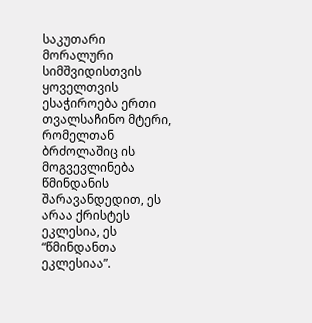საკუთარი მორალური სიმშვიდისთვის ყოველთვის ესაჭიროება ერთი თვალსაჩინო მტერი, რომელთან ბრძოლაშიც ის მოგვევლინება წმინდანის შარავანდედით, ეს არაა ქრისტეს ეკლესია, ეს “წმინდანთა ეკლესიაა”.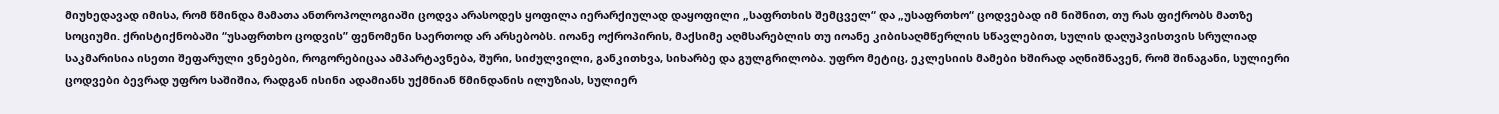მიუხედავად იმისა, რომ წმინდა მამათა ანთროპოლოგიაში ცოდვა არასოდეს ყოფილა იერარქიულად დაყოფილი „საფრთხის შემცველ“ და „უსაფრთხო“ ცოდვებად იმ ნიშნით, თუ რას ფიქრობს მათზე სოციუმი. ქრისტიქნობაში “უსაფრთხო ცოდვის” ფენომენი საერთოდ არ არსებობს. იოანე ოქროპირის, მაქსიმე აღმსარებლის თუ იოანე კიბისაღმწერლის სწავლებით, სულის დაღუპვისთვის სრულიად საკმარისია ისეთი შეფარული ვნებები, როგორებიცაა ამპარტავნება, შური, სიძულვილი, განკითხვა, სიხარბე და გულგრილობა. უფრო მეტიც, ეკლესიის მამები ხშირად აღნიშნავენ, რომ შინაგანი, სულიერი ცოდვები ბევრად უფრო საშიშია, რადგან ისინი ადამიანს უქმნიან წმინდანის ილუზიას, სულიერ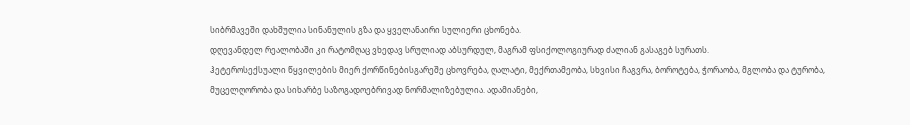სიბრმავეში დახშულია სინანულის გზა და ყველანაირი სულიერი ცხონება.
დღევანდელ რეალობაში კი რატომღაც ვხედავ სრულიად აბსურდულ, მაგრამ ფსიქოლოგიურად ძალიან გასაგებ სურათს.
ჰეტეროსექსუალი წყვილების მიერ ქორწინებისგარეშე ცხოვრება, ღალატი, მექრთამეობა, სხვისი ჩაგვრა, ბოროტება, ჭორაობა, მგლობა და ტურობა, მუცელღორობა და სიხარბე საზოგადოებრივად ნორმალიზებულია. ადამიანები,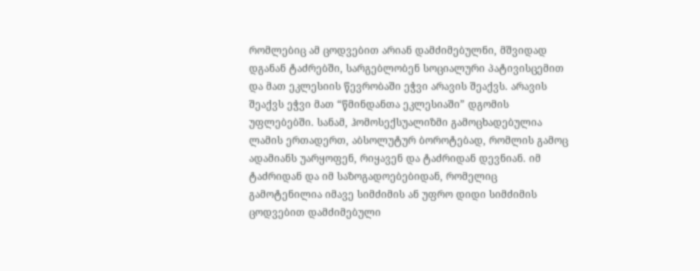რომლებიც ამ ცოდვებით არიან დამძიმებულნი, მშვიდად დგანან ტაძრებში, სარგებლობენ სოციალური პატივისცემით და მათ ეკლესიის წევრობაში ეჭვი არავის შეაქვს. არავის შეაქვს ეჭვი მათ “წმინდანთა ეკლესიაში” დგომის უფლებებში. სანამ, ჰომოსექსუალიზმი გამოცხადებულია ლამის ერთადერთ, აბსოლუტურ ბოროტებად, რომლის გამოც ადამიანს უარყოფენ, რიყავენ და ტაძრიდან დევნიან. იმ ტაძრიდან და იმ საზოგადოებებიდან, რომელიც გამოტენილია იმავე სიმძიმის ან უფრო დიდი სიმძიმის ცოდვებით დამძიმებული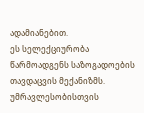ადამიანებით.
ეს სელექციურობა წარმოადგენს საზოგადოების თავდაცვის მექანიზმს. უმრავლესობისთვის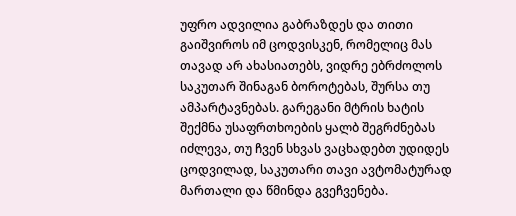უფრო ადვილია გაბრაზდეს და თითი გაიშვიროს იმ ცოდვისკენ, რომელიც მას თავად არ ახასიათებს, ვიდრე ებრძოლოს საკუთარ შინაგან ბოროტებას, შურსა თუ ამპარტავნებას. გარეგანი მტრის ხატის შექმნა უსაფრთხოების ყალბ შეგრძნებას იძლევა, თუ ჩვენ სხვას ვაცხადებთ უდიდეს ცოდვილად, საკუთარი თავი ავტომატურად მართალი და წმინდა გვეჩვენება.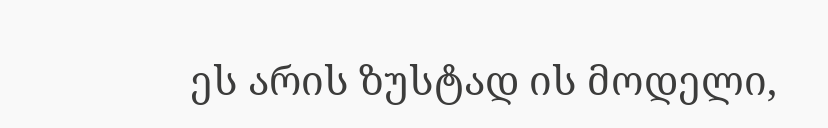ეს არის ზუსტად ის მოდელი,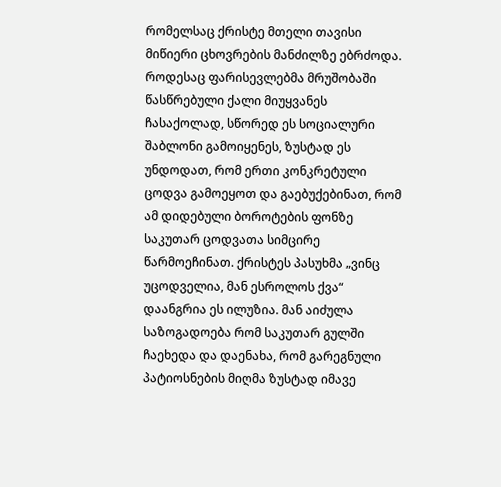რომელსაც ქრისტე მთელი თავისი მიწიერი ცხოვრების მანძილზე ებრძოდა. როდესაც ფარისევლებმა მრუშობაში წასწრებული ქალი მიუყვანეს ჩასაქოლად, სწორედ ეს სოციალური შაბლონი გამოიყენეს, ზუსტად ეს უნდოდათ, რომ ერთი კონკრეტული ცოდვა გამოეყოთ და გაებუქებინათ, რომ ამ დიდებული ბოროტების ფონზე საკუთარ ცოდვათა სიმცირე წარმოეჩინათ. ქრისტეს პასუხმა „ვინც უცოდველია, მან ესროლოს ქვა“ დაანგრია ეს ილუზია. მან აიძულა საზოგადოება რომ საკუთარ გულში ჩაეხედა და დაენახა, რომ გარეგნული პატიოსნების მიღმა ზუსტად იმავე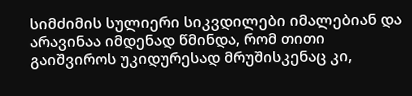სიმძიმის სულიერი სიკვდილები იმალებიან და არავინაა იმდენად წმინდა, რომ თითი გაიშვიროს უკიდურესად მრუშისკენაც კი,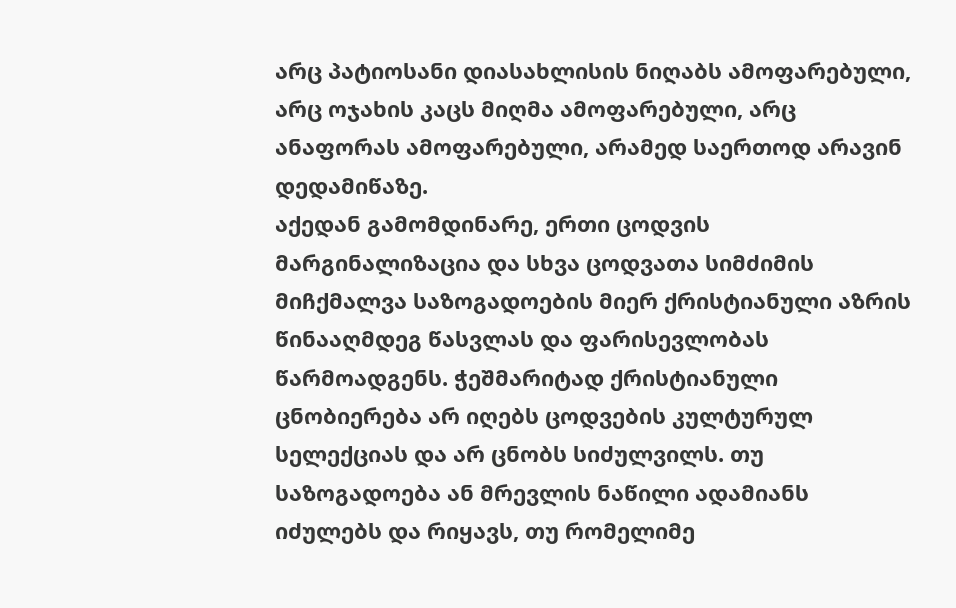არც პატიოსანი დიასახლისის ნიღაბს ამოფარებული, არც ოჯახის კაცს მიღმა ამოფარებული, არც ანაფორას ამოფარებული, არამედ საერთოდ არავინ დედამიწაზე.
აქედან გამომდინარე, ერთი ცოდვის მარგინალიზაცია და სხვა ცოდვათა სიმძიმის მიჩქმალვა საზოგადოების მიერ ქრისტიანული აზრის წინააღმდეგ წასვლას და ფარისევლობას წარმოადგენს. ჭეშმარიტად ქრისტიანული ცნობიერება არ იღებს ცოდვების კულტურულ სელექციას და არ ცნობს სიძულვილს. თუ საზოგადოება ან მრევლის ნაწილი ადამიანს იძულებს და რიყავს, თუ რომელიმე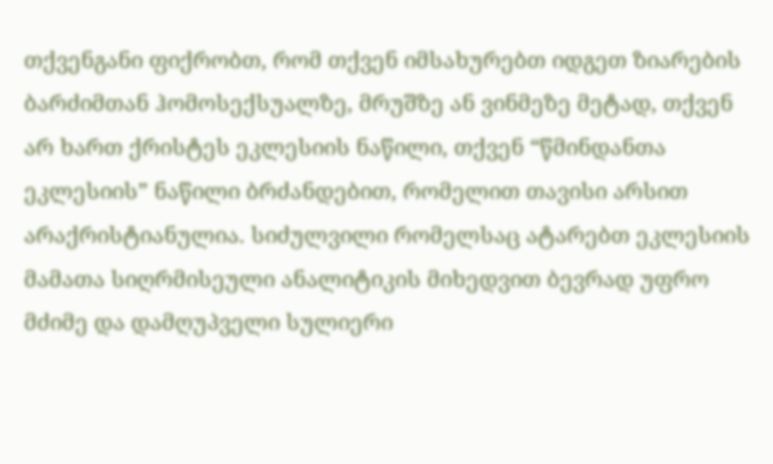თქვენგანი ფიქრობთ, რომ თქვენ იმსახურებთ იდგეთ ზიარების ბარძიმთან ჰომოსექსუალზე, მრუშზე ან ვინმეზე მეტად, თქვენ არ ხართ ქრისტეს ეკლესიის ნაწილი, თქვენ “წმინდანთა ეკლესიის” ნაწილი ბრძანდებით, რომელით თავისი არსით არაქრისტიანულია. სიძულვილი რომელსაც ატარებთ ეკლესიის მამათა სიღრმისეული ანალიტიკის მიხედვით ბევრად უფრო მძიმე და დამღუპველი სულიერი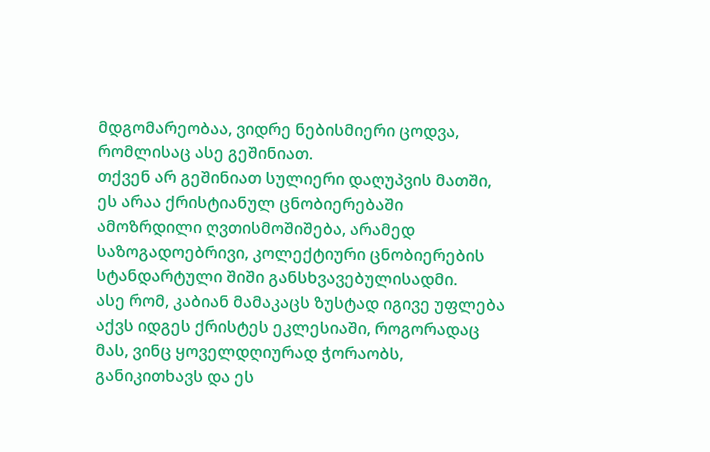მდგომარეობაა, ვიდრე ნებისმიერი ცოდვა, რომლისაც ასე გეშინიათ.
თქვენ არ გეშინიათ სულიერი დაღუპვის მათში, ეს არაა ქრისტიანულ ცნობიერებაში ამოზრდილი ღვთისმოშიშება, არამედ საზოგადოებრივი, კოლექტიური ცნობიერების სტანდარტული შიში განსხვავებულისადმი.
ასე რომ, კაბიან მამაკაცს ზუსტად იგივე უფლება აქვს იდგეს ქრისტეს ეკლესიაში, როგორადაც მას, ვინც ყოველდღიურად ჭორაობს, განიკითხავს და ეს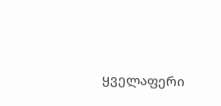ყველაფერი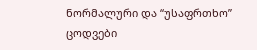ნორმალური და “უსაფრთხო” ცოდვები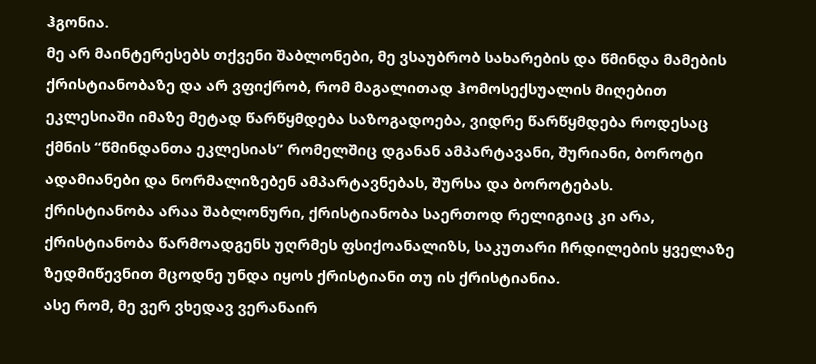ჰგონია.
მე არ მაინტერესებს თქვენი შაბლონები, მე ვსაუბრობ სახარების და წმინდა მამების ქრისტიანობაზე და არ ვფიქრობ, რომ მაგალითად ჰომოსექსუალის მიღებით ეკლესიაში იმაზე მეტად წარწყმდება საზოგადოება, ვიდრე წარწყმდება როდესაც ქმნის “წმინდანთა ეკლესიას” რომელშიც დგანან ამპარტავანი, შურიანი, ბოროტი ადამიანები და ნორმალიზებენ ამპარტავნებას, შურსა და ბოროტებას.
ქრისტიანობა არაა შაბლონური, ქრისტიანობა საერთოდ რელიგიაც კი არა, ქრისტიანობა წარმოადგენს უღრმეს ფსიქოანალიზს, საკუთარი ჩრდილების ყველაზე ზედმიწევნით მცოდნე უნდა იყოს ქრისტიანი თუ ის ქრისტიანია.
ასე რომ, მე ვერ ვხედავ ვერანაირ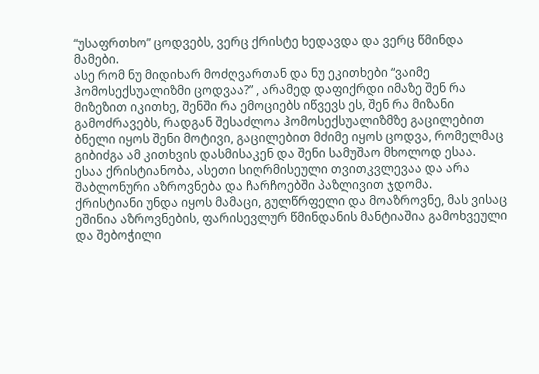“უსაფრთხო” ცოდვებს, ვერც ქრისტე ხედავდა და ვერც წმინდა მამები.
ასე რომ ნუ მიდიხარ მოძღვართან და ნუ ეკითხები “ვაიმე ჰომოსექსუალიზმი ცოდვაა?” , არამედ დაფიქრდი იმაზე შენ რა მიზეზით იკითხე, შენში რა ემოციებს იწვევს ეს, შენ რა მიზანი გამოძრავებს, რადგან შესაძლოა ჰომოსექსუალიზმზე გაცილებით ბნელი იყოს შენი მოტივი, გაცილებით მძიმე იყოს ცოდვა, რომელმაც გიბიძგა ამ კითხვის დასმისაკენ და შენი სამუშაო მხოლოდ ესაა.
ესაა ქრისტიანობა, ასეთი სიღრმისეული თვითკვლევაა და არა შაბლონური აზროვნება და ჩარჩოებში პაზლივით ჯდომა.
ქრისტიანი უნდა იყოს მამაცი, გულწრფელი და მოაზროვნე, მას ვისაც ეშინია აზროვნების, ფარისევლურ წმინდანის მანტიაშია გამოხვეული და შებოჭილი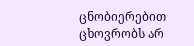ცნობიერებით ცხოვრობს არ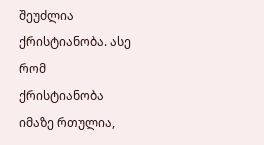შეუძლია ქრისტიანობა. ასე რომ ქრისტიანობა იმაზე რთულია,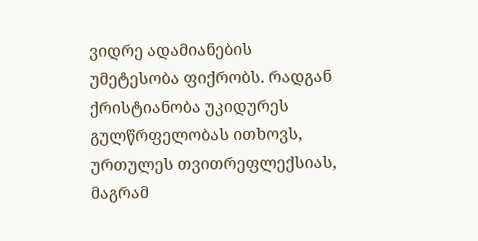ვიდრე ადამიანების უმეტესობა ფიქრობს. რადგან ქრისტიანობა უკიდურეს გულწრფელობას ითხოვს, ურთულეს თვითრეფლექსიას, მაგრამ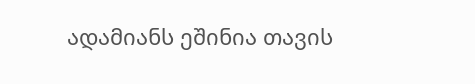ადამიანს ეშინია თავის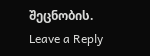შეცნობის.
Leave a Reply